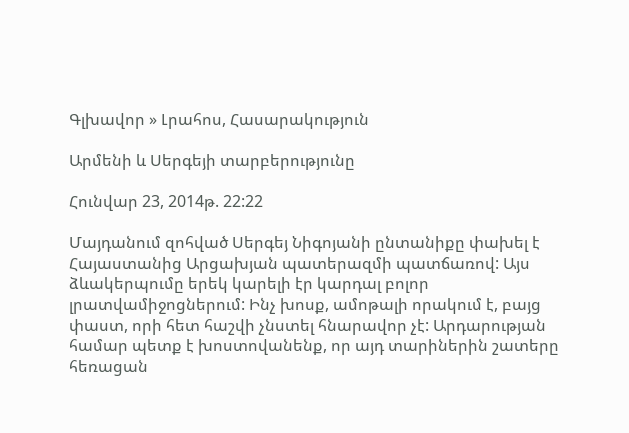Գլխավոր » Լրահոս, Հասարակություն

Արմենի և Սերգեյի տարբերությունը

Հունվար 23, 2014թ. 22:22

Մայդանում զոհված Սերգեյ Նիգոյանի ընտանիքը փախել է Հայաստանից Արցախյան պատերազմի պատճառով: Այս ձևակերպումը երեկ կարելի էր կարդալ բոլոր լրատվամիջոցներում: Ինչ խոսք, ամոթալի որակում է, բայց փաստ, որի հետ հաշվի չնստել հնարավոր չէ: Արդարության համար պետք է խոստովանենք, որ այդ տարիներին շատերը հեռացան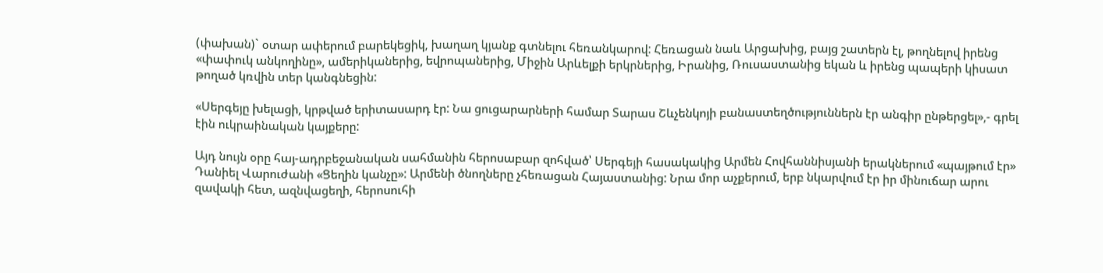(փախան)` օտար ափերում բարեկեցիկ, խաղաղ կյանք գտնելու հեռանկարով: Հեռացան նաև Արցախից, բայց շատերն էլ, թողնելով իրենց «փափուկ անկողինը», ամերիկաներից, եվրոպաներից, Միջին Արևելքի երկրներից, Իրանից, Ռուսաստանից եկան և իրենց պապերի կիսատ թողած կռվին տեր կանգնեցին:

«Սերգեյը խելացի, կրթված երիտասարդ էր: Նա ցուցարարների համար Տարաս Շևչենկոյի բանաստեղծություններն էր անգիր ընթերցել»,- գրել էին ուկրաինական կայքերը:

Այդ նույն օրը հայ-ադրբեջանական սահմանին հերոսաբար զոհված՝ Սերգեյի հասակակից Արմեն Հովհաննիսյանի երակներում «պայթում էր» Դանիել Վարուժանի «Ցեղին կանչը»: Արմենի ծնողները չհեռացան Հայաստանից: Նրա մոր աչքերում, երբ նկարվում էր իր մինուճար արու զավակի հետ, ազնվացեղի, հերոսուհի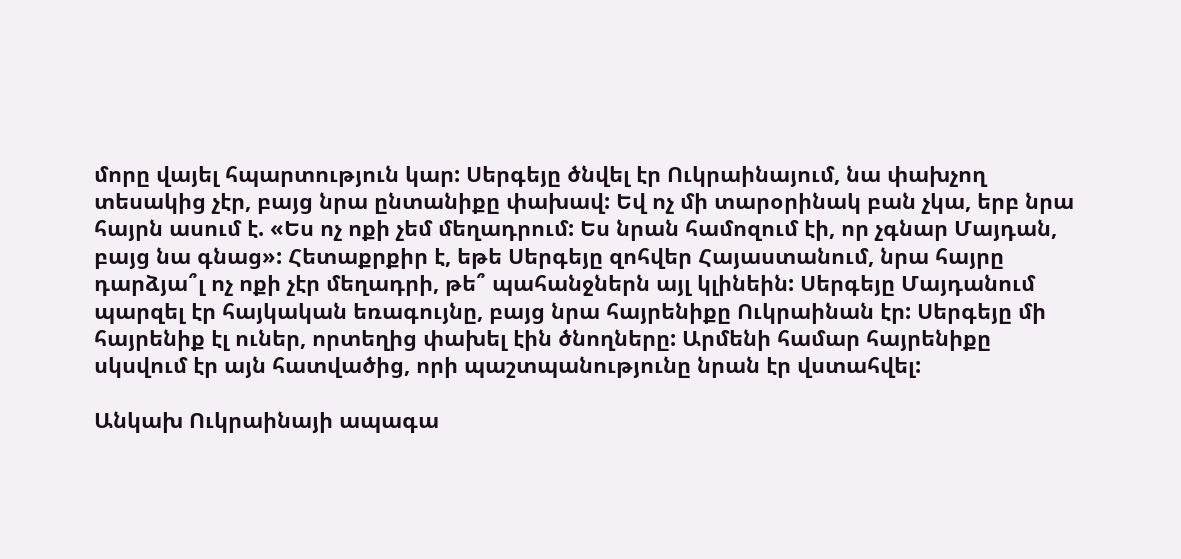մորը վայել հպարտություն կար: Սերգեյը ծնվել էր Ուկրաինայում, նա փախչող տեսակից չէր, բայց նրա ընտանիքը փախավ: Եվ ոչ մի տարօրինակ բան չկա, երբ նրա հայրն ասում է. «Ես ոչ ոքի չեմ մեղադրում: Ես նրան համոզում էի, որ չգնար Մայդան, բայց նա գնաց»: Հետաքրքիր է, եթե Սերգեյը զոհվեր Հայաստանում, նրա հայրը դարձյա՞լ ոչ ոքի չէր մեղադրի, թե՞ պահանջներն այլ կլինեին: Սերգեյը Մայդանում պարզել էր հայկական եռագույնը, բայց նրա հայրենիքը Ուկրաինան էր: Սերգեյը մի հայրենիք էլ ուներ, որտեղից փախել էին ծնողները: Արմենի համար հայրենիքը սկսվում էր այն հատվածից, որի պաշտպանությունը նրան էր վստահվել:

Անկախ Ուկրաինայի ապագա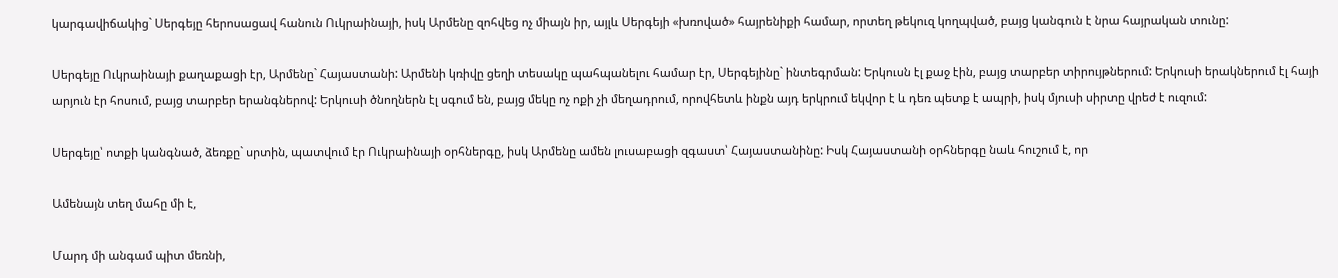կարգավիճակից` Սերգեյը հերոսացավ հանուն Ուկրաինայի, իսկ Արմենը զոհվեց ոչ միայն իր, այլև Սերգեյի «խռոված» հայրենիքի համար, որտեղ թեկուզ կողպված, բայց կանգուն է նրա հայրական տունը:

Սերգեյը Ուկրաինայի քաղաքացի էր, Արմենը` Հայաստանի: Արմենի կռիվը ցեղի տեսակը պահպանելու համար էր, Սերգեյինը` ինտեգրման: Երկուսն էլ քաջ էին, բայց տարբեր տիրույթներում: Երկուսի երակներում էլ հայի արյուն էր հոսում, բայց տարբեր երանգներով: Երկուսի ծնողներն էլ սգում են, բայց մեկը ոչ ոքի չի մեղադրում, որովհետև ինքն այդ երկրում եկվոր է և դեռ պետք է ապրի, իսկ մյուսի սիրտը վրեժ է ուզում:

Սերգեյը՝ ոտքի կանգնած, ձեռքը` սրտին, պատվում էր Ուկրաինայի օրհներգը, իսկ Արմենը ամեն լուսաբացի զգաստ՝ Հայաստանինը: Իսկ Հայաստանի օրհներգը նաև հուշում է, որ

Ամենայն տեղ մահը մի է,

Մարդ մի անգամ պիտ մեռնի,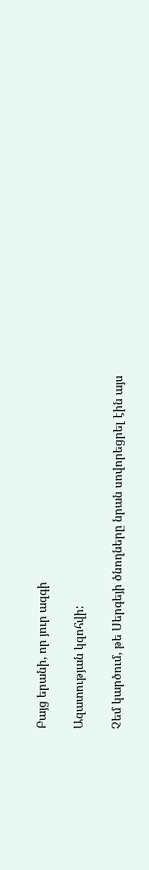Բայց երանի, որ յուր ազգի

Ազատության կզոհվի:

Չեմ կարծում, թե Սերգեյի ծնողները նրան սովորեցրել էին այս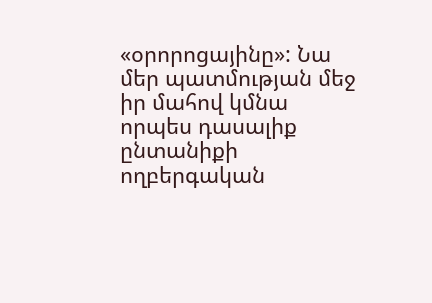«օրորոցայինը»: Նա մեր պատմության մեջ իր մահով կմնա որպես դասալիք ընտանիքի ողբերգական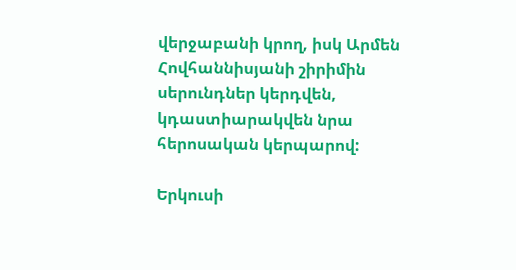վերջաբանի կրող, իսկ Արմեն Հովհաննիսյանի շիրիմին սերունդներ կերդվեն, կդաստիարակվեն նրա հերոսական կերպարով:

Երկուսի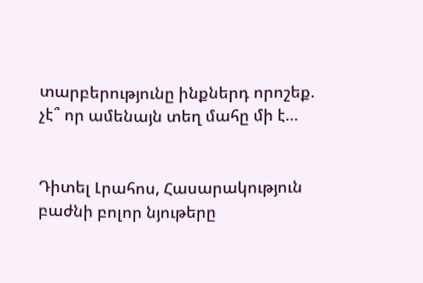տարբերությունը ինքներդ որոշեք. չէ՞ որ ամենայն տեղ մահը մի է…


Դիտել Լրահոս, Հասարակություն բաժնի բոլոր նյութերը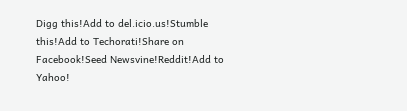Digg this!Add to del.icio.us!Stumble this!Add to Techorati!Share on Facebook!Seed Newsvine!Reddit!Add to Yahoo!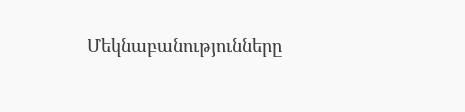Մեկնաբանությունները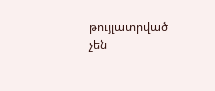թույլատրված չեն